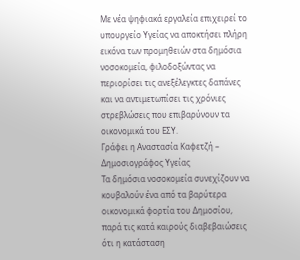Με νέα ψηφιακά εργαλεία επιχειρεί το υπουργείο Υγείας να αποκτήσει πλήρη εικόνα των προμηθειών στα δημόσια νοσοκομεία, φιλοδοξώντας να περιορίσει τις ανεξέλεγκτες δαπάνες και να αντιμετωπίσει τις χρόνιες στρεβλώσεις που επιβαρύνουν τα οικονομικά του ΕΣΥ.
Γράφει η Αναστασία Καφετζή – Δημοσιογράφος Υγείας
Τα δημόσια νοσοκομεία συνεχίζουν να κουβαλούν ένα από τα βαρύτερα οικονομικά φορτία του Δημοσίου, παρά τις κατά καιρούς διαβεβαιώσεις ότι η κατάσταση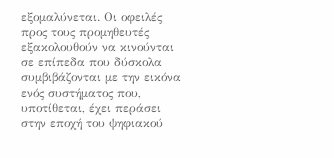εξομαλύνεται. Οι οφειλές προς τους προμηθευτές εξακολουθούν να κινούνται σε επίπεδα που δύσκολα συμβιβάζονται με την εικόνα ενός συστήματος που, υποτίθεται, έχει περάσει στην εποχή του ψηφιακού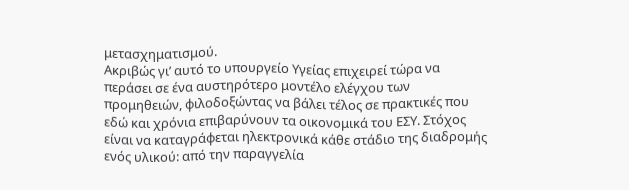μετασχηματισμού.
Ακριβώς γι’ αυτό το υπουργείο Υγείας επιχειρεί τώρα να περάσει σε ένα αυστηρότερο μοντέλο ελέγχου των προμηθειών, φιλοδοξώντας να βάλει τέλος σε πρακτικές που εδώ και χρόνια επιβαρύνουν τα οικονομικά του ΕΣΥ. Στόχος είναι να καταγράφεται ηλεκτρονικά κάθε στάδιο της διαδρομής ενός υλικού: από την παραγγελία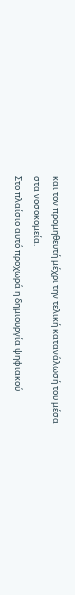και τον προμηθευτή μέχρι την τελική κατανάλωσή του μέσα στα νοσοκομεία.
Στο πλαίσιο αυτό προχωρά η δημιουργία ψηφιακού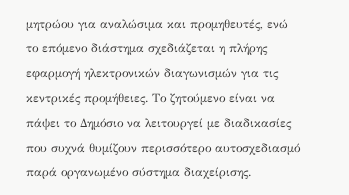μητρώου για αναλώσιμα και προμηθευτές, ενώ το επόμενο διάστημα σχεδιάζεται η πλήρης εφαρμογή ηλεκτρονικών διαγωνισμών για τις κεντρικές προμήθειες. Το ζητούμενο είναι να πάψει το Δημόσιο να λειτουργεί με διαδικασίες που συχνά θυμίζουν περισσότερο αυτοσχεδιασμό παρά οργανωμένο σύστημα διαχείρισης.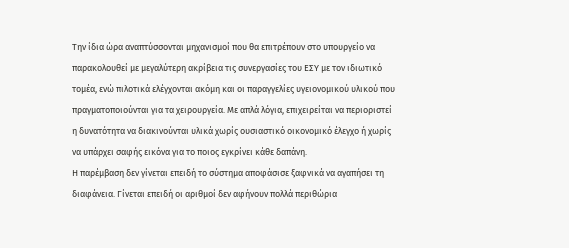Την ίδια ώρα αναπτύσσονται μηχανισμοί που θα επιτρέπουν στο υπουργείο να παρακολουθεί με μεγαλύτερη ακρίβεια τις συνεργασίες του ΕΣΥ με τον ιδιωτικό τομέα, ενώ πιλοτικά ελέγχονται ακόμη και οι παραγγελίες υγειονομικού υλικού που πραγματοποιούνται για τα χειρουργεία. Με απλά λόγια, επιχειρείται να περιοριστεί η δυνατότητα να διακινούνται υλικά χωρίς ουσιαστικό οικονομικό έλεγχο ή χωρίς να υπάρχει σαφής εικόνα για το ποιος εγκρίνει κάθε δαπάνη.
Η παρέμβαση δεν γίνεται επειδή το σύστημα αποφάσισε ξαφνικά να αγαπήσει τη διαφάνεια. Γίνεται επειδή οι αριθμοί δεν αφήνουν πολλά περιθώρια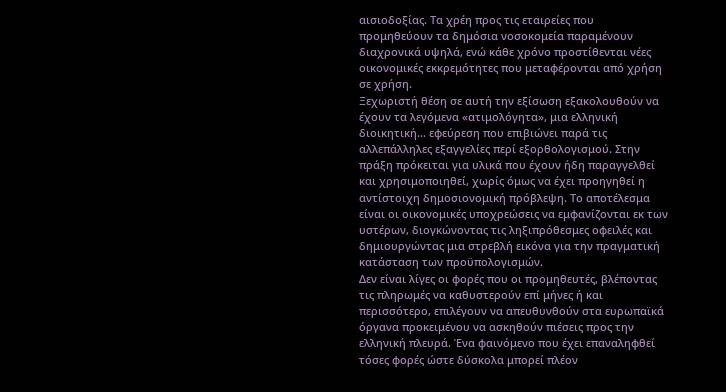αισιοδοξίας. Τα χρέη προς τις εταιρείες που προμηθεύουν τα δημόσια νοσοκομεία παραμένουν διαχρονικά υψηλά, ενώ κάθε χρόνο προστίθενται νέες οικονομικές εκκρεμότητες που μεταφέρονται από χρήση σε χρήση.
Ξεχωριστή θέση σε αυτή την εξίσωση εξακολουθούν να έχουν τα λεγόμενα «ατιμολόγητα», μια ελληνική διοικητική… εφεύρεση που επιβιώνει παρά τις αλλεπάλληλες εξαγγελίες περί εξορθολογισμού. Στην πράξη πρόκειται για υλικά που έχουν ήδη παραγγελθεί και χρησιμοποιηθεί, χωρίς όμως να έχει προηγηθεί η αντίστοιχη δημοσιονομική πρόβλεψη. Το αποτέλεσμα είναι οι οικονομικές υποχρεώσεις να εμφανίζονται εκ των υστέρων, διογκώνοντας τις ληξιπρόθεσμες οφειλές και δημιουργώντας μια στρεβλή εικόνα για την πραγματική κατάσταση των προϋπολογισμών.
Δεν είναι λίγες οι φορές που οι προμηθευτές, βλέποντας τις πληρωμές να καθυστερούν επί μήνες ή και περισσότερο, επιλέγουν να απευθυνθούν στα ευρωπαϊκά όργανα προκειμένου να ασκηθούν πιέσεις προς την ελληνική πλευρά. Ένα φαινόμενο που έχει επαναληφθεί τόσες φορές ώστε δύσκολα μπορεί πλέον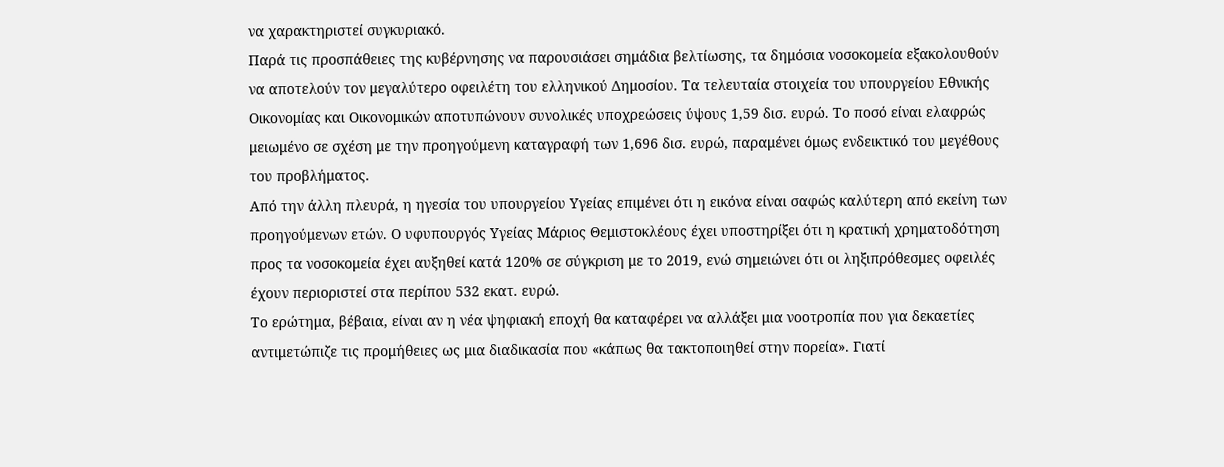να χαρακτηριστεί συγκυριακό.
Παρά τις προσπάθειες της κυβέρνησης να παρουσιάσει σημάδια βελτίωσης, τα δημόσια νοσοκομεία εξακολουθούν να αποτελούν τον μεγαλύτερο οφειλέτη του ελληνικού Δημοσίου. Τα τελευταία στοιχεία του υπουργείου Εθνικής Οικονομίας και Οικονομικών αποτυπώνουν συνολικές υποχρεώσεις ύψους 1,59 δισ. ευρώ. Το ποσό είναι ελαφρώς μειωμένο σε σχέση με την προηγούμενη καταγραφή των 1,696 δισ. ευρώ, παραμένει όμως ενδεικτικό του μεγέθους του προβλήματος.
Από την άλλη πλευρά, η ηγεσία του υπουργείου Υγείας επιμένει ότι η εικόνα είναι σαφώς καλύτερη από εκείνη των προηγούμενων ετών. Ο υφυπουργός Υγείας Μάριος Θεμιστοκλέους έχει υποστηρίξει ότι η κρατική χρηματοδότηση προς τα νοσοκομεία έχει αυξηθεί κατά 120% σε σύγκριση με το 2019, ενώ σημειώνει ότι οι ληξιπρόθεσμες οφειλές έχουν περιοριστεί στα περίπου 532 εκατ. ευρώ.
Το ερώτημα, βέβαια, είναι αν η νέα ψηφιακή εποχή θα καταφέρει να αλλάξει μια νοοτροπία που για δεκαετίες αντιμετώπιζε τις προμήθειες ως μια διαδικασία που «κάπως θα τακτοποιηθεί στην πορεία». Γιατί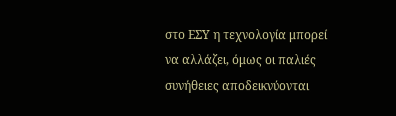στο ΕΣΥ η τεχνολογία μπορεί να αλλάζει, όμως οι παλιές συνήθειες αποδεικνύονται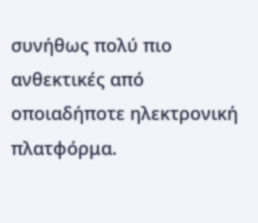συνήθως πολύ πιο ανθεκτικές από οποιαδήποτε ηλεκτρονική πλατφόρμα.